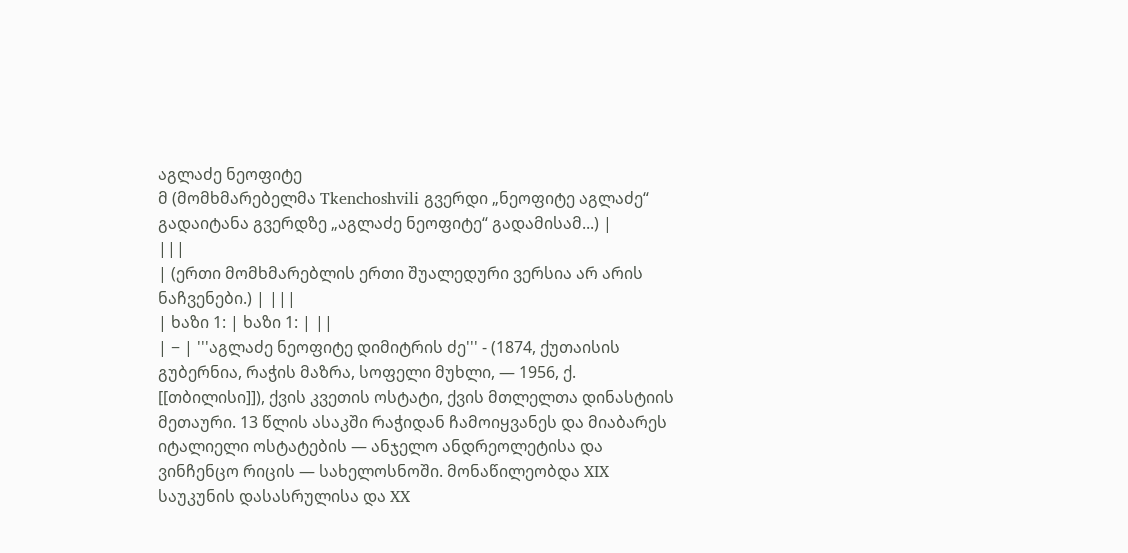აგლაძე ნეოფიტე
მ (მომხმარებელმა Tkenchoshvili გვერდი „ნეოფიტე აგლაძე“ გადაიტანა გვერდზე „აგლაძე ნეოფიტე“ გადამისამ...) |
|||
| (ერთი მომხმარებლის ერთი შუალედური ვერსია არ არის ნაჩვენები.) | |||
| ხაზი 1: | ხაზი 1: | ||
| − | '''აგლაძე ნეოფიტე დიმიტრის ძე''' - (1874, ქუთაისის გუბერნია, რაჭის მაზრა, სოფელი მუხლი, — 1956, ქ. [[თბილისი]]), ქვის კვეთის ოსტატი, ქვის მთლელთა დინასტიის მეთაური. 13 წლის ასაკში რაჭიდან ჩამოიყვანეს და მიაბარეს იტალიელი ოსტატების — ანჯელო ანდრეოლეტისა და ვინჩენცო რიცის — სახელოსნოში. მონაწილეობდა XIX საუკუნის დასასრულისა და XX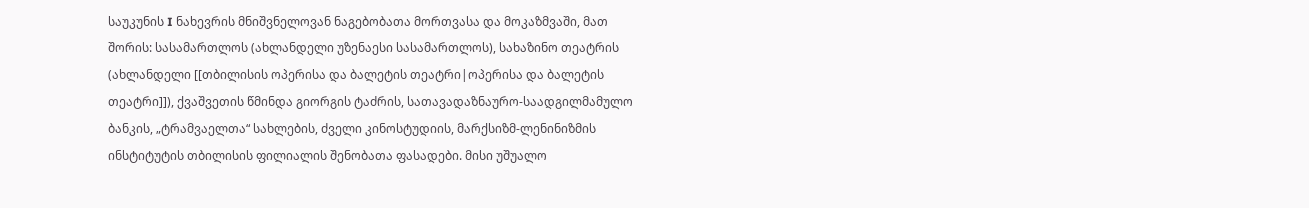საუკუნის I ნახევრის მნიშვნელოვან ნაგებობათა მორთვასა და მოკაზმვაში, მათ შორის: სასამართლოს (ახლანდელი უზენაესი სასამართლოს), სახაზინო თეატრის (ახლანდელი [[თბილისის ოპერისა და ბალეტის თეატრი|ოპერისა და ბალეტის თეატრი]]), ქვაშვეთის წმინდა გიორგის ტაძრის, სათავადაზნაურო-საადგილმამულო ბანკის, „ტრამვაელთა“ სახლების, ძველი კინოსტუდიის, მარქსიზმ-ლენინიზმის ინსტიტუტის თბილისის ფილიალის შენობათა ფასადები. მისი უშუალო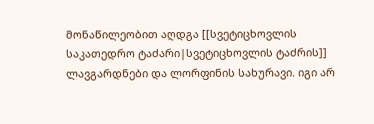მონაწილეობით აღდგა [[სვეტიცხოვლის საკათედრო ტაძარი|სვეტიცხოვლის ტაძრის]] ლავგარდნები და ლორფინის სახურავი. იგი არ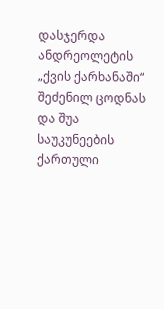დასჯერდა ანდრეოლეტის „ქვის ქარხანაში“ შეძენილ ცოდნას და შუა საუკუნეების ქართული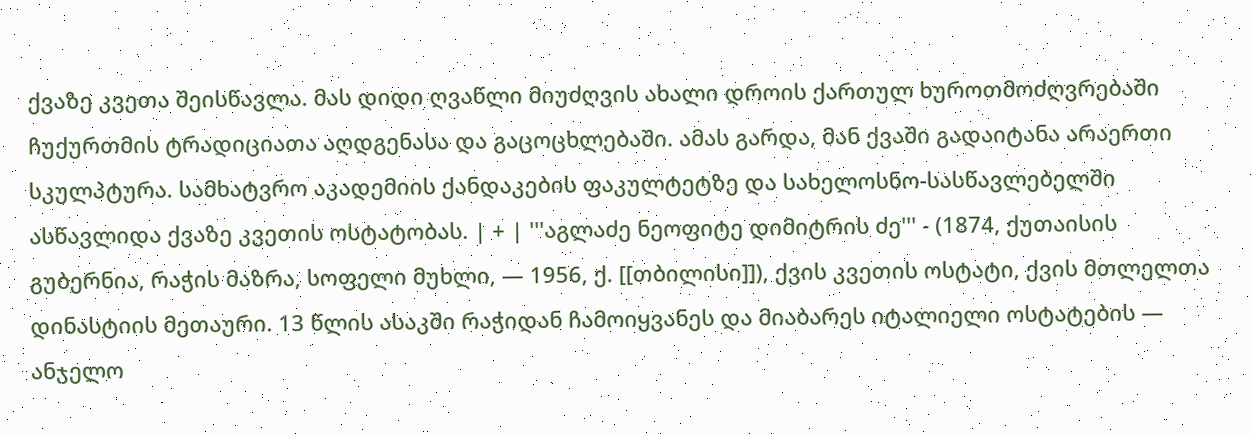ქვაზე კვეთა შეისწავლა. მას დიდი ღვაწლი მიუძღვის ახალი დროის ქართულ ხუროთმოძღვრებაში ჩუქურთმის ტრადიციათა აღდგენასა და გაცოცხლებაში. ამას გარდა, მან ქვაში გადაიტანა არაერთი სკულპტურა. სამხატვრო აკადემიის ქანდაკების ფაკულტეტზე და სახელოსნო-სასწავლებელში ასწავლიდა ქვაზე კვეთის ოსტატობას. | + | '''აგლაძე ნეოფიტე დიმიტრის ძე''' - (1874, ქუთაისის გუბერნია, რაჭის მაზრა, სოფელი მუხლი, — 1956, ქ. [[თბილისი]]), ქვის კვეთის ოსტატი, ქვის მთლელთა დინასტიის მეთაური. 13 წლის ასაკში რაჭიდან ჩამოიყვანეს და მიაბარეს იტალიელი ოსტატების — ანჯელო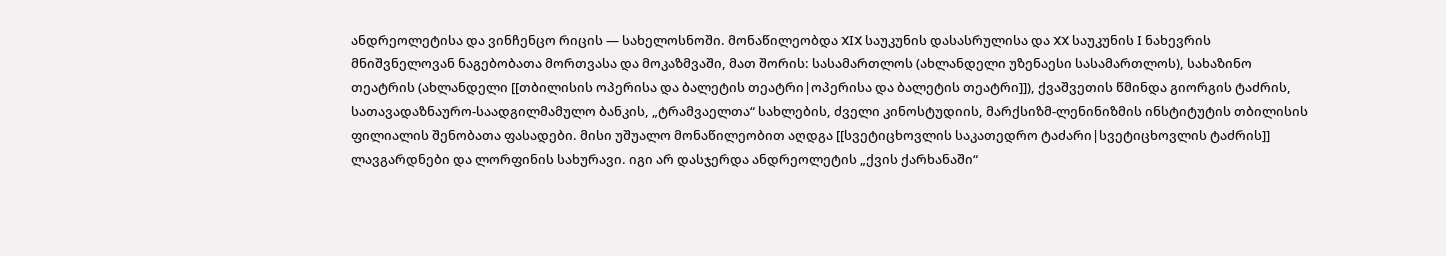ანდრეოლეტისა და ვინჩენცო რიცის — სახელოსნოში. მონაწილეობდა XIX საუკუნის დასასრულისა და XX საუკუნის I ნახევრის მნიშვნელოვან ნაგებობათა მორთვასა და მოკაზმვაში, მათ შორის: სასამართლოს (ახლანდელი უზენაესი სასამართლოს), სახაზინო თეატრის (ახლანდელი [[თბილისის ოპერისა და ბალეტის თეატრი|ოპერისა და ბალეტის თეატრი]]), ქვაშვეთის წმინდა გიორგის ტაძრის, სათავადაზნაურო-საადგილმამულო ბანკის, „ტრამვაელთა“ სახლების, ძველი კინოსტუდიის, მარქსიზმ-ლენინიზმის ინსტიტუტის თბილისის ფილიალის შენობათა ფასადები. მისი უშუალო მონაწილეობით აღდგა [[სვეტიცხოვლის საკათედრო ტაძარი|სვეტიცხოვლის ტაძრის]] ლავგარდნები და ლორფინის სახურავი. იგი არ დასჯერდა ანდრეოლეტის „ქვის ქარხანაში“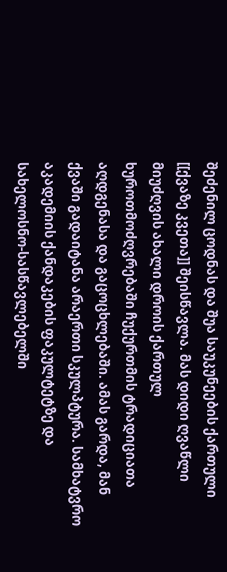შეძენილ ცოდნას და შუა საუკუნეების ქართული [[ქვაზე კვეთა]] შეისწავლა. მას დიდი ღვაწლი მიუძღვის ახალი დროის ქართულ ხუროთმოძღვრებაში ჩუქურთმის ტრადიციათა აღდგენასა და გაცოცხლებაში. ამას გარდა, მან ქვაში გადაიტანა არაერთი სკულპტურა. სამხატვრო აკადემიის ქანდაკების ფაკულტეტზე და სახელოსნო-სასწავლებელში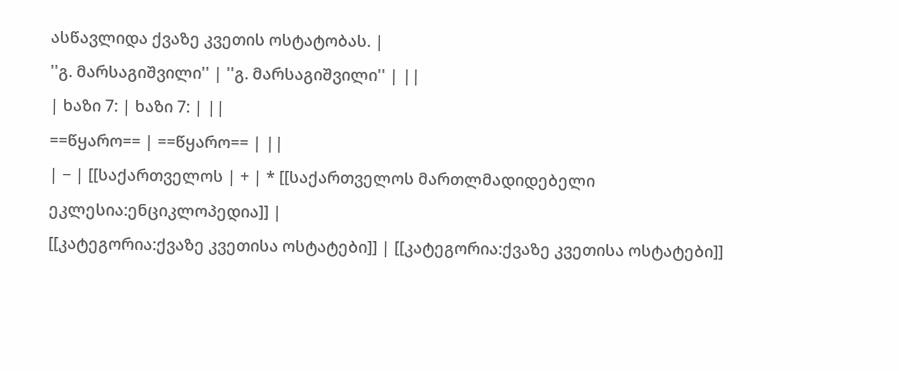ასწავლიდა ქვაზე კვეთის ოსტატობას. |
''გ. მარსაგიშვილი'' | ''გ. მარსაგიშვილი'' | ||
| ხაზი 7: | ხაზი 7: | ||
==წყარო== | ==წყარო== | ||
| − | [[საქართველოს | + | * [[საქართველოს მართლმადიდებელი ეკლესია:ენციკლოპედია]] |
[[კატეგორია:ქვაზე კვეთისა ოსტატები]] | [[კატეგორია:ქვაზე კვეთისა ოსტატები]]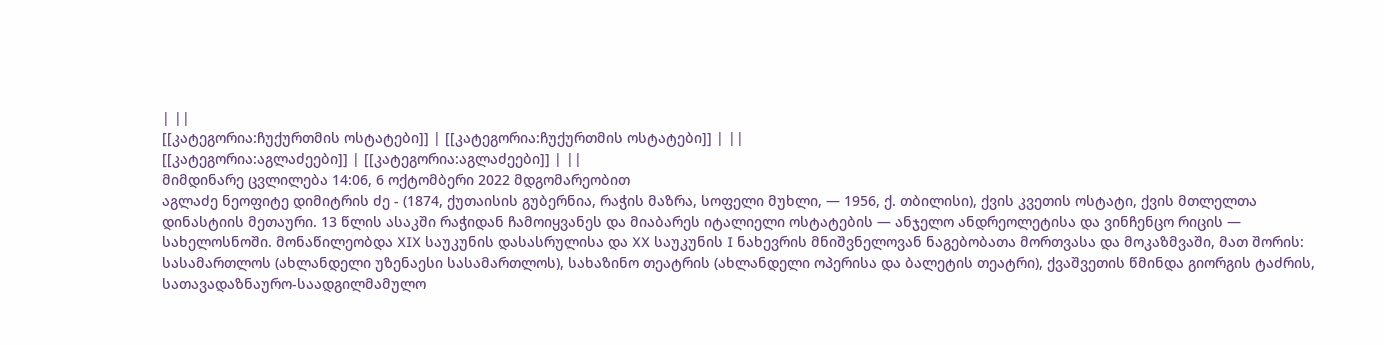| ||
[[კატეგორია:ჩუქურთმის ოსტატები]] | [[კატეგორია:ჩუქურთმის ოსტატები]] | ||
[[კატეგორია:აგლაძეები]] | [[კატეგორია:აგლაძეები]] | ||
მიმდინარე ცვლილება 14:06, 6 ოქტომბერი 2022 მდგომარეობით
აგლაძე ნეოფიტე დიმიტრის ძე - (1874, ქუთაისის გუბერნია, რაჭის მაზრა, სოფელი მუხლი, — 1956, ქ. თბილისი), ქვის კვეთის ოსტატი, ქვის მთლელთა დინასტიის მეთაური. 13 წლის ასაკში რაჭიდან ჩამოიყვანეს და მიაბარეს იტალიელი ოსტატების — ანჯელო ანდრეოლეტისა და ვინჩენცო რიცის — სახელოსნოში. მონაწილეობდა XIX საუკუნის დასასრულისა და XX საუკუნის I ნახევრის მნიშვნელოვან ნაგებობათა მორთვასა და მოკაზმვაში, მათ შორის: სასამართლოს (ახლანდელი უზენაესი სასამართლოს), სახაზინო თეატრის (ახლანდელი ოპერისა და ბალეტის თეატრი), ქვაშვეთის წმინდა გიორგის ტაძრის, სათავადაზნაურო-საადგილმამულო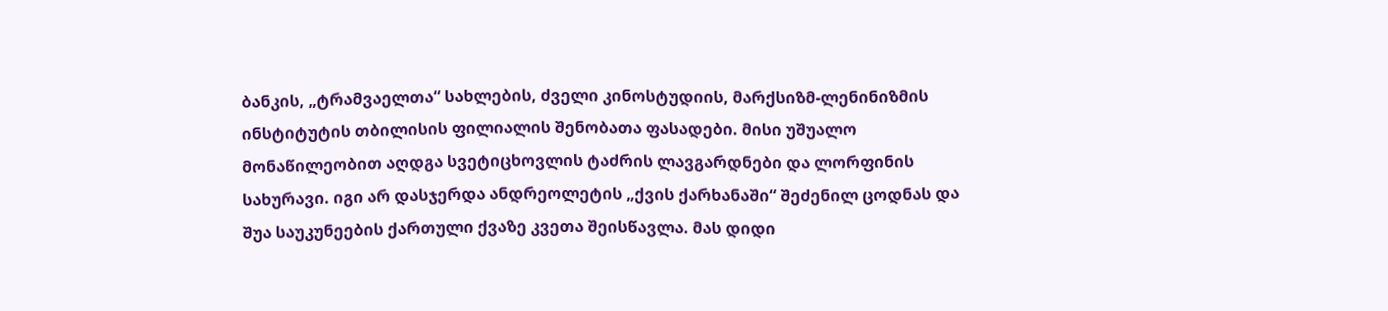ბანკის, „ტრამვაელთა“ სახლების, ძველი კინოსტუდიის, მარქსიზმ-ლენინიზმის ინსტიტუტის თბილისის ფილიალის შენობათა ფასადები. მისი უშუალო მონაწილეობით აღდგა სვეტიცხოვლის ტაძრის ლავგარდნები და ლორფინის სახურავი. იგი არ დასჯერდა ანდრეოლეტის „ქვის ქარხანაში“ შეძენილ ცოდნას და შუა საუკუნეების ქართული ქვაზე კვეთა შეისწავლა. მას დიდი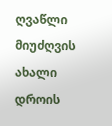ღვაწლი მიუძღვის ახალი დროის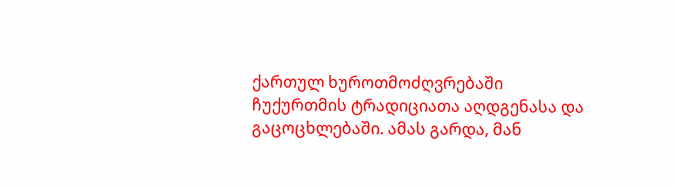ქართულ ხუროთმოძღვრებაში ჩუქურთმის ტრადიციათა აღდგენასა და გაცოცხლებაში. ამას გარდა, მან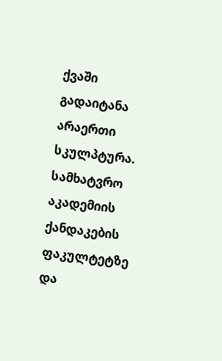ქვაში გადაიტანა არაერთი სკულპტურა. სამხატვრო აკადემიის ქანდაკების ფაკულტეტზე და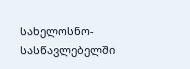სახელოსნო-სასწავლებელში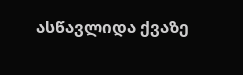ასწავლიდა ქვაზე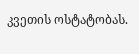კვეთის ოსტატობას.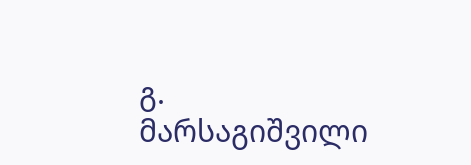გ. მარსაგიშვილი